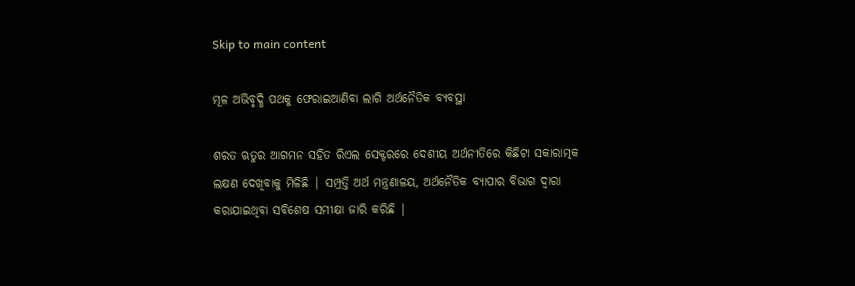Skip to main content

ମୂଳ ଅଭିବୃଦ୍ଧି ପଥକୁ ଫେରାଇଆଣିବା ଲାଗି ଅର୍ଥନୈତିକ ବ୍ୟବସ୍ଥା

ଶରତ ଋତୁର ଆଗମନ ସହିତ ରିଏଲ ସେକ୍ଟରରେ ଦେଶୀୟ ଅର୍ଥନୀତିରେ କିଛିଟା ସକାରାତ୍ମକ ଲକ୍ଷଣ ଦେଖିବାକୁ ମିଳିଛି | ସମ୍ପ୍ରତ୍ତି ଅର୍ଥ ମନ୍ତ୍ରଣାଳୟ, ଅର୍ଥନୈତିକ ବ୍ୟାପାର ବିଭାଗ ଦ୍ଵାରା କରାଯାଇଥିବା ସବିଶେଷ ସମୀକ୍ଷା ଜାରି କରିଛି |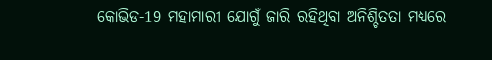କୋଭିଡ-19 ମହାମାରୀ ଯୋଗୁଁ ଜାରି ରହିଥିବା ଅନିଶ୍ଚିତତା ମଧ୍ୟରେ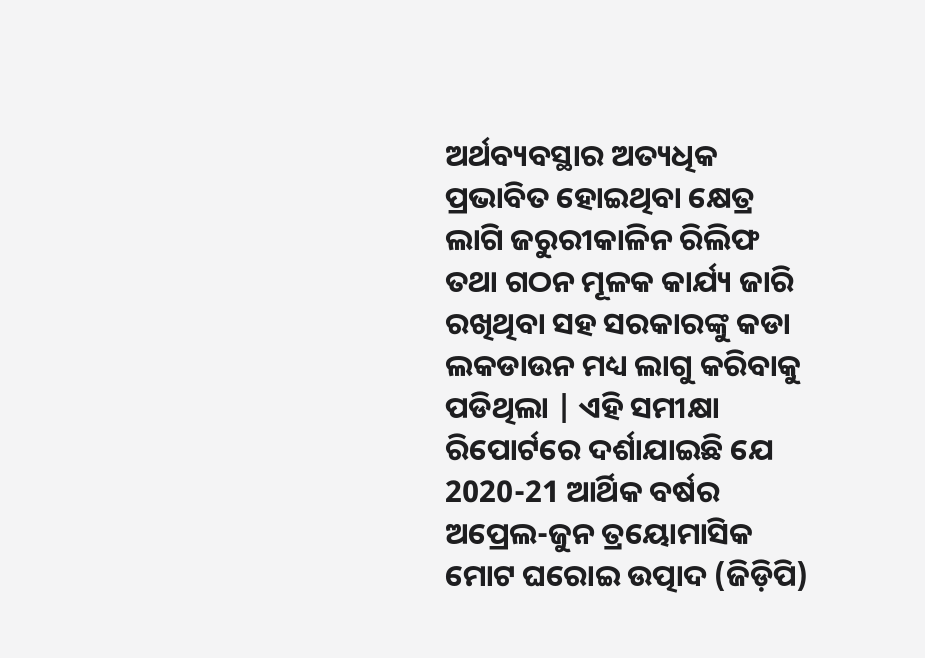ଅର୍ଥବ୍ୟବସ୍ଥାର ଅତ୍ୟଧିକ ପ୍ରଭାବିତ ହୋଇଥିବା କ୍ଷେତ୍ର ଲାଗି ଜରୁରୀକାଳିନ ରିଲିଫ ତଥା ଗଠନ ମୂଳକ କାର୍ଯ୍ୟ ଜାରି ରଖିଥିବା ସହ ସରକାରଙ୍କୁ କଡା ଲକଡାଉନ ମଧ୍ୟ ଲାଗୁ କରିବାକୁ ପଡିଥିଲା | ଏହି ସମୀକ୍ଷା ରିପୋର୍ଟରେ ଦର୍ଶାଯାଇଛି ଯେ 2020-21 ଆର୍ଥିକ ବର୍ଷର ଅପ୍ରେଲ-ଜୁନ ତ୍ରୟୋମାସିକ ମୋଟ ଘରୋଇ ଉତ୍ପାଦ (ଜିଡ଼ିପି)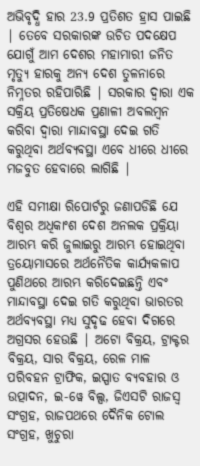ଅଭିବୃଦ୍ଧି ହାର 23.9 ପ୍ରତିଶତ ହ୍ରାସ ପାଇଛି | ତେବେ ସରକାରଙ୍କ ଉଚିତ ପଦକ୍ଷେପ ଯୋଗୁଁ ଆମ ଦେଶର ମହାମାରୀ ଜନିତ ମୃତ୍ୟୁ ହାରକୁ ଅନ୍ୟ ଦେଶ ତୁଳନାରେ ନିମ୍ନତର ରହିପାରିଛି | ସରକାର ଦ୍ଵାରା ଏକ ସକ୍ରିୟ ପ୍ରତିଷେଧକ ପ୍ରଣାଳୀ ଅବଲମ୍ବନ କରିବା ଦ୍ଵାରା ମାନ୍ଦାବସ୍ଥା ଦେଇ ଗତି କରୁଥିବା ଅର୍ଥବ୍ୟବସ୍ଥା ଏବେ ଧୀରେ ଧୀରେ ମଜବୁତ ହେବାରେ ଲାଗିଛି |

ଏହି ସମୀକ୍ଷା ରିପୋର୍ଟରୁ ଜଣାପଡିଛି ଯେ ବିଶ୍ଵର ଅଧିକାଂଶ ଦେଶ ଅନଲକ ପ୍ରକ୍ରିୟା ଆରମ୍ଭ କରି ଜୁଲାଇରୁ ଆରମ୍ଭ ହୋଇଥିବା ତ୍ରୟୋମାସରେ ଅର୍ଥନୈତିକ କାର୍ଯ୍ୟକଳାପ ପୁଣିଥରେ ଆରମ୍ଭ କରିଦେଇଛନ୍ତି ଏବଂ ମାନ୍ଦାବସ୍ଥା ଦେଇ ଗତି କରୁଥିବା ଭାରତର ଅର୍ଥବ୍ୟବସ୍ଥା ମଧ୍ୟ ସୁଦୃଢ ହେବା ଦିଗରେ ଅଗ୍ରସର ହେଉଛି | ଅଟୋ ବିକ୍ରୟ, ଟ୍ରାକ୍ଟର ବିକ୍ରୟ, ସାର ବିକ୍ରୟ, ରେଳ ମାଳ ପରିବହନ ଟ୍ରାଫିକ, ଇସ୍ପାତ ବ୍ୟବହାର ଓ ଉତ୍ପାଦନ, ଇ-ୱେ ବିଲ୍ସ, ଜିଏସଟି ରାଜସ୍ୱ ସଂଗ୍ରହ, ରାଜପଥରେ ଦୈନିକ ଟୋଲ ସଂଗ୍ରହ, ଖୁଚୁରା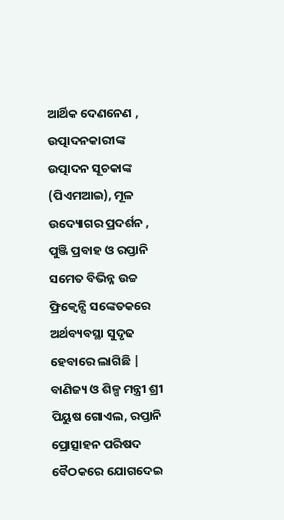ଆର୍ଥିକ ଦେଣନେଣ , ଉତ୍ପାଦନକାରୀଙ୍କ ଉତ୍ପାଦନ ସୂଚକାଙ୍କ (ପିଏମଆଇ), ମୂଳ ଉଦ୍ୟୋଗର ପ୍ରଦର୍ଶନ , ପୁଞ୍ଜି ପ୍ରବାହ ଓ ରପ୍ତାନି ସମେତ ବିଭିନ୍ନ ଉଚ୍ଚ ଫ୍ରିକ୍ୱେନ୍ସି ସଙ୍କେତକରେ ଅର୍ଥବ୍ୟବସ୍ଥା ସୁଦୃଢ ହେବାରେ ଲାଗିଛି | ବାଣିଜ୍ୟ ଓ ଶିଳ୍ପ ମନ୍ତ୍ରୀ ଶ୍ରୀ ପିୟୁଷ ଗୋଏଲ, ରପ୍ତାନି ପ୍ରୋତ୍ସାହନ ପରିଷଦ ବୈଠକରେ ଯୋଗଦେଇ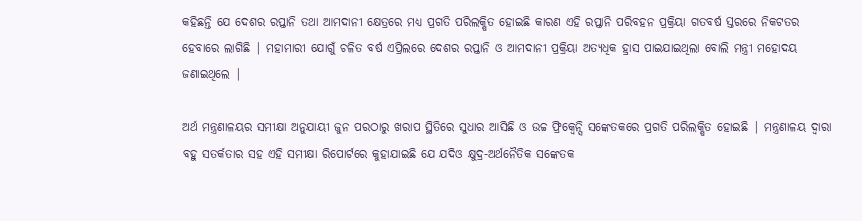କହିଛନ୍ତି ଯେ ଦେଶର ରପ୍ତାନି ତଥା ଆମଦାନୀ କ୍ଷେତ୍ରରେ ମଧ୍ୟ ପ୍ରଗତି ପରିଲକ୍ଷିତ ହୋଇଛି କାରଣ ଏହି ରପ୍ତାନି ପରିବହନ ପ୍ରକ୍ରିୟା ଗତବର୍ଷ ସ୍ତରରେ ନିକଟତର ହେବାରେ ଲାଗିଛି | ମହାମାରୀ ଯୋଗୁଁ ଚଳିତ ବର୍ଷ ଏପ୍ରିଲରେ ଦେଶର ରପ୍ତାନି ଓ ଆମଦାନୀ ପ୍ରକ୍ରିୟା ଅତ୍ୟଧିକ ହ୍ରାସ ପାଇଯାଇଥିଲା ବୋଲି ମନ୍ତ୍ରୀ ମହୋଦୟ ଜଣାଇଥିଲେ |

ଅର୍ଥ ମନ୍ତ୍ରଣାଳୟର ସମୀକ୍ଷା ଅନୁଯାୟୀ ଜୁନ ପରଠାରୁ ଖରାପ ସ୍ଥିତିରେ ସୁଧାର ଆସିଛି ଓ ଉଚ୍ଚ ଫ୍ରିକ୍ୱେନ୍ସି ସଙ୍କେତକରେ ପ୍ରଗତି ପରିଲକ୍ଷିତ ହୋଇଛି | ମନ୍ତ୍ରଣାଳୟ ଦ୍ଵାରା ବହୁ ସତର୍କତାର ସହ ଏହି ସମୀକ୍ଷା ରିପୋର୍ଟରେ କୁହାଯାଇଛି ଯେ ଯଦିଓ କ୍ଷୁଦ୍ର-ଅର୍ଥନୈତିକ ସଙ୍କେତକ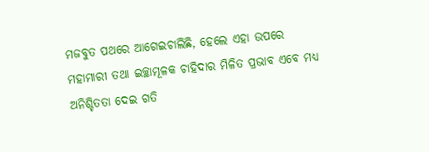ମଜବୁତ ପଥରେ ଆଗେଇଚାଲିଛି, ହେଲେ ଏହା ଉପରେ ମହାମାରୀ ତଥା ଇଚ୍ଛାମୂଳକ ଚାହିଦାର ମିଳିତ ପ୍ରଭାବ ଏବେ ମଧ୍ୟ ଅନିଶ୍ଚିତତା ଦେଇ ଗତି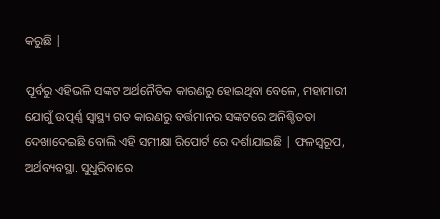କରୁଛି |

ପୂର୍ବରୁ ଏହିଭଳି ସଙ୍କଟ ଅର୍ଥନୈତିକ କାରଣରୁ ହୋଇଥିବା ବେଳେ, ମହାମାରୀ ଯୋଗୁଁ ଉତ୍ପର୍ଣ୍ଣ ସ୍ୱାସ୍ଥ୍ୟ ଗତ କାରଣରୁ ବର୍ତ୍ତମାନର ସଙ୍କଟରେ ଅନିଶ୍ଚିତତା ଦେଖାଦେଇଛି ବୋଲି ଏହି ସମୀକ୍ଷା ରିପୋର୍ଟ ରେ ଦର୍ଶାଯାଇଛି | ଫଳସ୍ଵରୂପ, ଅର୍ଥବ୍ୟବସ୍ଥା. ସୁଧୁରିବାରେ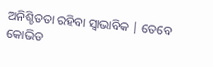ଅନିଶ୍ଚିତତା ରହିବା ସ୍ଵାଭାବିକ | ତେବେ କୋଭିଡ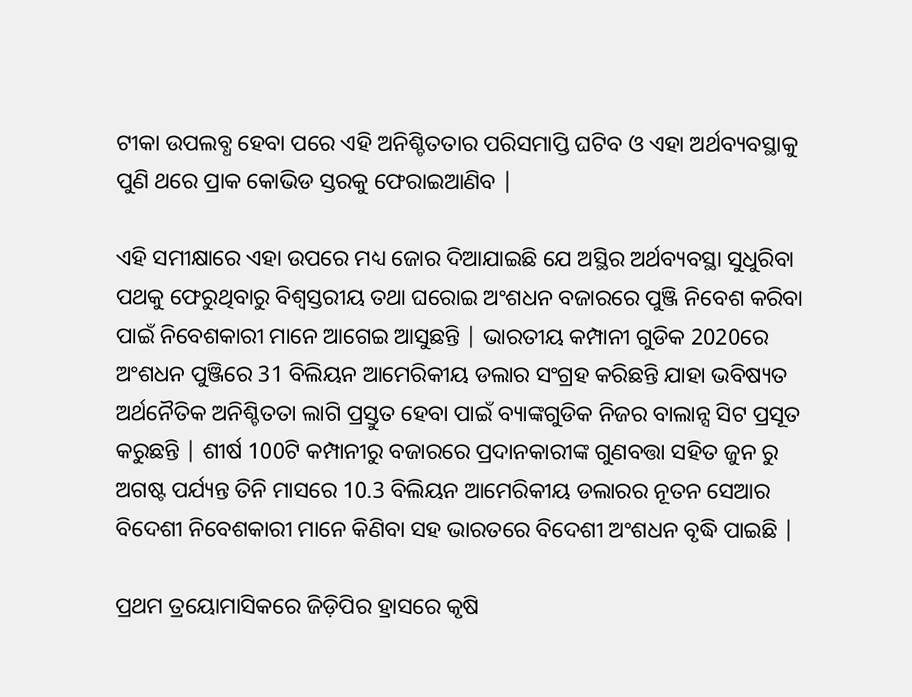ଟୀକା ଉପଲବ୍ଧ ହେବା ପରେ ଏହି ଅନିଶ୍ଚିତତାର ପରିସମାପ୍ତି ଘଟିବ ଓ ଏହା ଅର୍ଥବ୍ୟବସ୍ଥାକୁ ପୁଣି ଥରେ ପ୍ରାକ କୋଭିଡ ସ୍ତରକୁ ଫେରାଇଆଣିବ |

ଏହି ସମୀକ୍ଷାରେ ଏହା ଉପରେ ମଧ୍ୟ ଜୋର ଦିଆଯାଇଛି ଯେ ଅସ୍ଥିର ଅର୍ଥବ୍ୟବସ୍ଥା ସୁଧୁରିବା ପଥକୁ ଫେରୁଥିବାରୁ ବିଶ୍ଵସ୍ତରୀୟ ତଥା ଘରୋଇ ଅଂଶଧନ ବଜାରରେ ପୁଞ୍ଜି ନିବେଶ କରିବା ପାଇଁ ନିବେଶକାରୀ ମାନେ ଆଗେଇ ଆସୁଛନ୍ତି | ଭାରତୀୟ କମ୍ପାନୀ ଗୁଡିକ 2020ରେ ଅଂଶଧନ ପୁଞ୍ଜିରେ 31 ବିଲିୟନ ଆମେରିକୀୟ ଡଲାର ସଂଗ୍ରହ କରିଛନ୍ତି ଯାହା ଭବିଷ୍ୟତ ଅର୍ଥନୈତିକ ଅନିଶ୍ଚିତତା ଲାଗି ପ୍ରସ୍ତୁତ ହେବା ପାଇଁ ବ୍ୟାଙ୍କଗୁଡିକ ନିଜର ବାଲାନ୍ସ ସିଟ ପ୍ରସୂତ କରୁଛନ୍ତି | ଶୀର୍ଷ 100ଟି କମ୍ପାନୀରୁ ବଜାରରେ ପ୍ରଦାନକାରୀଙ୍କ ଗୁଣବତ୍ତା ସହିତ ଜୁନ ରୁ ଅଗଷ୍ଟ ପର୍ଯ୍ୟନ୍ତ ତିନି ମାସରେ 10.3 ବିଲିୟନ ଆମେରିକୀୟ ଡଲାରର ନୂତନ ସେଆର ବିଦେଶୀ ନିବେଶକାରୀ ମାନେ କିଣିବା ସହ ଭାରତରେ ବିଦେଶୀ ଅଂଶଧନ ବୃଦ୍ଧି ପାଇଛି |

ପ୍ରଥମ ତ୍ରୟୋମାସିକରେ ଜିଡ଼ିପିର ହ୍ରାସରେ କୃଷି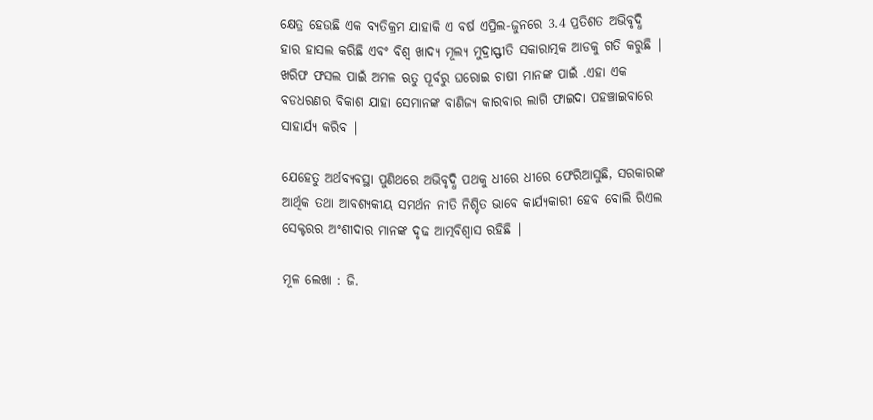କ୍ଷେତ୍ର ହେଉଛି ଏକ ବ୍ୟତିକ୍ରମ ଯାହାକି ଏ ବର୍ଷ ଏପ୍ରିଲ-ଜୁନରେ 3.4 ପ୍ରତିଶତ ଅଭିବୃଦ୍ଧି ହାର ହାସଲ କରିଛି ଏବଂ ବିଶ୍ଵ ଖାଦ୍ୟ ମୂଲ୍ୟ ମୁଦ୍ରାସ୍ଫୀତି ସକାରାତ୍ମକ ଆଡକୁ ଗତି କରୁଛି | ଖରିଫ ଫସଲ ପାଇଁ ଅମଳ ଋତୁ ପୂର୍ବରୁ ଘରୋଇ ଚାଷୀ ମାନଙ୍କ ପାଇଁ .ଏହା ଏକ ବଡଧରଣର ବିକାଶ ଯାହା ସେମାନଙ୍କ ବାଣିଜ୍ୟ କାରବାର ଲାଗି ଫାଇଦା ପହଞ୍ଚାଇବାରେ ସାହାର୍ଯ୍ୟ କରିବ |

ଯେହେତୁ ଅର୍ଥବ୍ୟବସ୍ଥା ପୁଣିଥରେ ଅଭିବୃଦ୍ଧି ପଥକୁ ଧୀରେ ଧୀରେ ଫେରିଆସୁଛି, ସରକାରଙ୍କ ଆର୍ଥିକ ତଥା ଆବଶ୍ୟକୀୟ ସମର୍ଥନ ନୀତି ନିଶ୍ଚିତ ଭାବେ କାର୍ଯ୍ୟକାରୀ ହେବ ବୋଲି ରିଏଲ ସେକ୍ଟରର ଅଂଶୀଦାର ମାନଙ୍କ ଦୃଢ ଆତ୍ମବିଶ୍ଵାସ ରହିଛି |

ମୂଳ ଲେଖା : ଜି.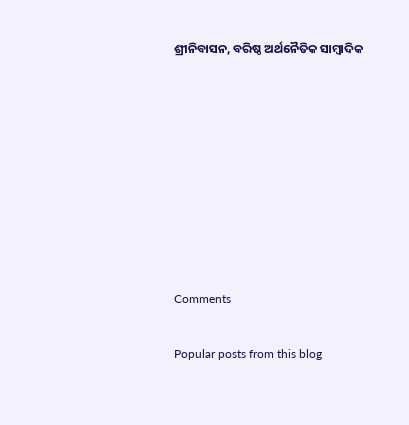ଶ୍ରୀନିବାସନ, ବରିଷ୍ଠ ଅର୍ଥନୈତିକ ସାମ୍ବାଦିକ








Comments

Popular posts from this blog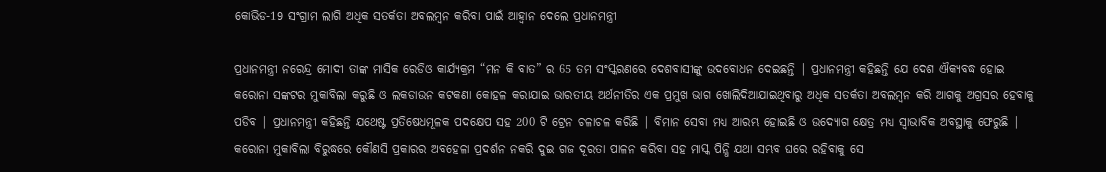କୋଭିଡ-19 ସଂଗ୍ରାମ ଲାଗି ଅଧିକ ସତର୍କତା ଅବଲମ୍ବନ କରିବା ପାଇଁ ଆହ୍ଵାନ ଦେଲେ ପ୍ରଧାନମନ୍ତ୍ରୀ

ପ୍ରଧାନମନ୍ତ୍ରୀ ନରେନ୍ଦ୍ର ମୋଦୀ ତାଙ୍କ ମାସିକ ରେଡିଓ କାର୍ଯ୍ୟକ୍ରମ “ମନ କି ବାତ” ର 65 ତମ ସଂସ୍କରଣରେ ଦେଶବାସୀଙ୍କୁ ଉଦବୋଧନ ଦେଇଛନ୍ତି | ପ୍ରଧାନମନ୍ତ୍ରୀ କହିଛନ୍ତି ଯେ ଦେଶ ଐକ୍ୟବଦ୍ଧ ହୋଇ କରୋନା ସଙ୍କଟର ମୁକାବିଲା କରୁଛି ଓ ଲକଡାଉନ କଟକଣା କୋହଳ କରାଯାଇ ଭାରତୀୟ ଅର୍ଥନୀତିର ଏକ ପ୍ରମୁଖ ଭାଗ ଖୋଲିଦିଆଯାଇଥିବାରୁ ଅଧିକ ସତର୍କତା ଅବଲମ୍ବନ କରି ଆଗକୁ ଅଗ୍ରସର ହେବାକୁ ପଡିବ | ପ୍ରଧାନମନ୍ତ୍ରୀ କହିଛନ୍ତି ଯଥେଷ୍ଟ ପ୍ରତିଷେଧମୂଳକ ପଦକ୍ଷେପ ସହ 200 ଟି ଟ୍ରେନ ଚଳାଚଳ କରିଛି | ବିମାନ ସେବା ମଧ୍ୟ ଆରମ୍ଭ ହୋଇଛି ଓ ଉଦ୍ୟୋଗ କ୍ଷେତ୍ର ମଧ୍ୟ ସ୍ଵାଭାବିକ ଅବସ୍ଥାକୁ ଫେରୁଛି | କରୋନା ମୁକାବିଲା ବିରୁଦ୍ଧରେ କୌଣସି ପ୍ରକାରର ଅବହେଳା ପ୍ରଦର୍ଶନ ନକରି ଦୁଇ ଗଜ ଦୂରତା ପାଳନ କରିବା ସହ ମାସ୍କ ପିନ୍ଧି ଯଥା ସମ୍ଭବ ଘରେ ରହିବାକୁ ସେ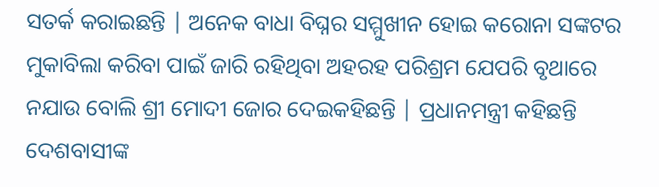ସତର୍କ କରାଇଛନ୍ତି | ଅନେକ ବାଧା ବିଘ୍ନର ସମ୍ମୁଖୀନ ହୋଇ କରୋନା ସଙ୍କଟର ମୁକାବିଲା କରିବା ପାଇଁ ଜାରି ରହିଥିବା ଅହରହ ପରିଶ୍ରମ ଯେପରି ବୃଥାରେ ନଯାଉ ବୋଲି ଶ୍ରୀ ମୋଦୀ ଜୋର ଦେଇକହିଛନ୍ତି | ପ୍ରଧାନମନ୍ତ୍ରୀ କହିଛନ୍ତି ଦେଶବାସୀଙ୍କ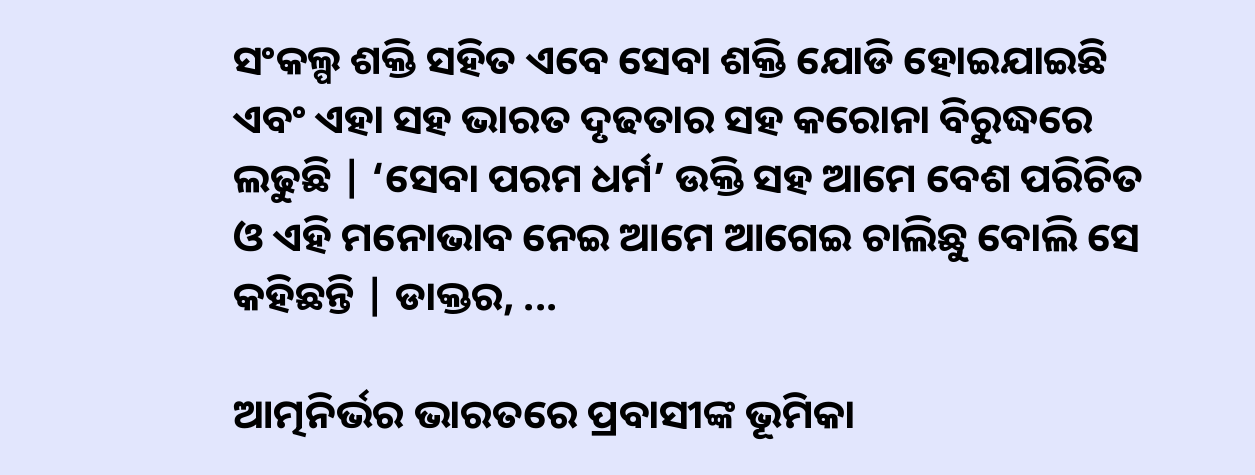ସଂକଲ୍ପ ଶକ୍ତି ସହିତ ଏବେ ସେବା ଶକ୍ତି ଯୋଡି ହୋଇଯାଇଛି ଏବଂ ଏହା ସହ ଭାରତ ଦୃଢତାର ସହ କରୋନା ବିରୁଦ୍ଧରେ ଲଢୁଛି | ‘ସେବା ପରମ ଧର୍ମ’ ଉକ୍ତି ସହ ଆମେ ବେଶ ପରିଚିତ ଓ ଏହି ମନୋଭାବ ନେଇ ଆମେ ଆଗେଇ ଚାଲିଛୁ ବୋଲି ସେ କହିଛନ୍ତି | ଡାକ୍ତର, ...

ଆତ୍ମନିର୍ଭର ଭାରତରେ ପ୍ରବାସୀଙ୍କ ଭୂମିକା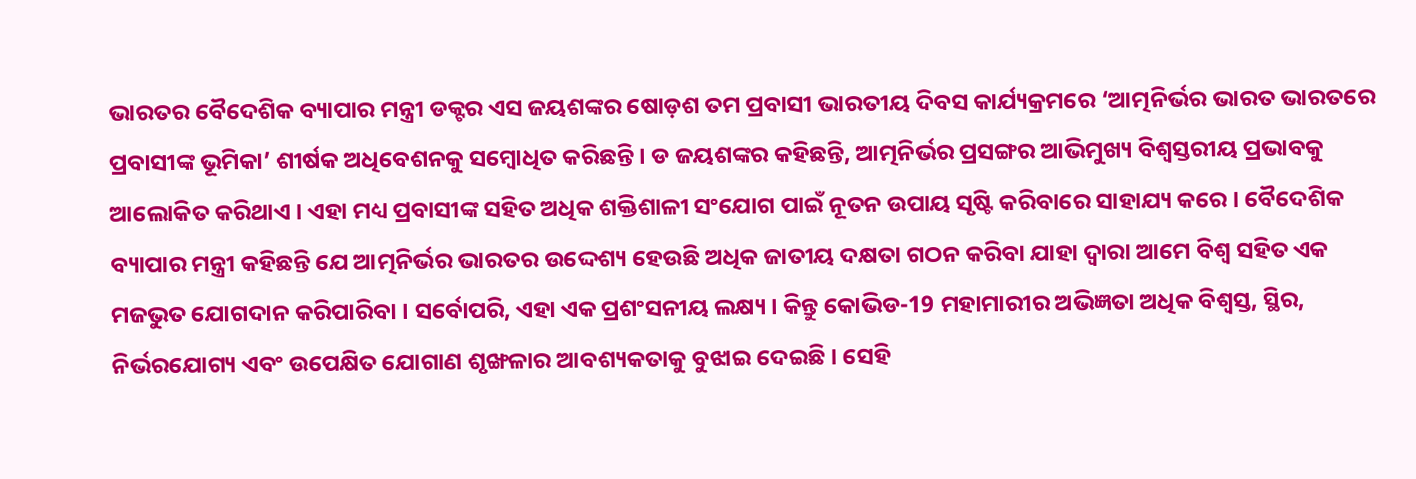ଭାରତର ବୈଦେଶିକ ବ୍ୟାପାର ମନ୍ତ୍ରୀ ଡକ୍ଟର ଏସ ଜୟଶଙ୍କର ଷୋଡ଼ଶ ତମ ପ୍ରବାସୀ ଭାରତୀୟ ଦିବସ କାର୍ଯ୍ୟକ୍ରମରେ ‘ଆତ୍ମନିର୍ଭର ଭାରତ ଭାରତରେ ପ୍ରବାସୀଙ୍କ ଭୂମିକା’ ଶୀର୍ଷକ ଅଧିବେଶନକୁ ସମ୍ବୋଧିତ କରିଛନ୍ତି । ଡ ଜୟଶଙ୍କର କହିଛନ୍ତି, ଆତ୍ମନିର୍ଭର ପ୍ରସଙ୍ଗର ଆଭିମୁଖ୍ୟ ବିଶ୍ୱସ୍ତରୀୟ ପ୍ରଭାବକୁ ଆଲୋକିତ କରିଥାଏ । ଏହା ମଧ୍ୟ ପ୍ରବାସୀଙ୍କ ସହିତ ଅଧିକ ଶକ୍ତିଶାଳୀ ସଂଯୋଗ ପାଇଁ ନୂତନ ଉପାୟ ସୃଷ୍ଟି କରିବାରେ ସାହାଯ୍ୟ କରେ । ବୈଦେଶିକ ବ୍ୟାପାର ମନ୍ତ୍ରୀ କହିଛନ୍ତି ଯେ ଆତ୍ମନିର୍ଭର ଭାରତର ଉଦ୍ଦେଶ୍ୟ ହେଉଛି ଅଧିକ ଜାତୀୟ ଦକ୍ଷତା ଗଠନ କରିବା ଯାହା ଦ୍ବାରା ଆମେ ବିଶ୍ୱ ସହିତ ଏକ ମଜଭୁତ ଯୋଗଦାନ କରିପାରିବା । ସର୍ବୋପରି, ଏହା ଏକ ପ୍ରଶଂସନୀୟ ଲକ୍ଷ୍ୟ । କିନ୍ତୁ କୋଭିଡ-19 ମହାମାରୀର ଅଭିଜ୍ଞତା ଅଧିକ ବିଶ୍ୱସ୍ତ, ସ୍ଥିର, ନିର୍ଭରଯୋଗ୍ୟ ଏବଂ ଉପେକ୍ଷିତ ଯୋଗାଣ ଶୃଙ୍ଖଳାର ଆବଶ୍ୟକତାକୁ ବୁଝାଇ ଦେଇଛି । ସେହି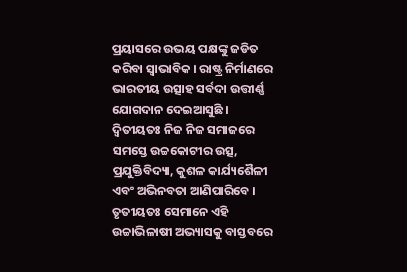ପ୍ରୟାସରେ ଉଭୟ ପକ୍ଷଙ୍କୁ ଜଡିତ କରିବା ସ୍ୱାଭାବିକ । ରାଷ୍ଟ୍ର ନିର୍ମାଣରେ ଭାରତୀୟ ଉତ୍ସାହ ସର୍ବଦା ଉତ୍ତୀର୍ଣ୍ଣ ଯୋଗଦାନ ଦେଇଆସୁଛି । ଦ୍ୱିତୀୟତଃ ନିଜ ନିଜ ସମାଜରେ ସମସ୍ତେ ଉଚ୍ଚକୋଟୀର ଉତ୍ସ, ପ୍ରଯୁକ୍ତିବିଦ୍ୟା, କୁଶଳ କାର୍ଯ୍ୟଶୈଳୀ ଏବଂ ଅଭିନବତା ଆଣିପାରିବେ । ତୃତୀୟତଃ ସେମାନେ ଏହି ଉଚ୍ଚାଭିଳାଷୀ ଅଭ୍ୟାସକୁ ବାସ୍ତବରେ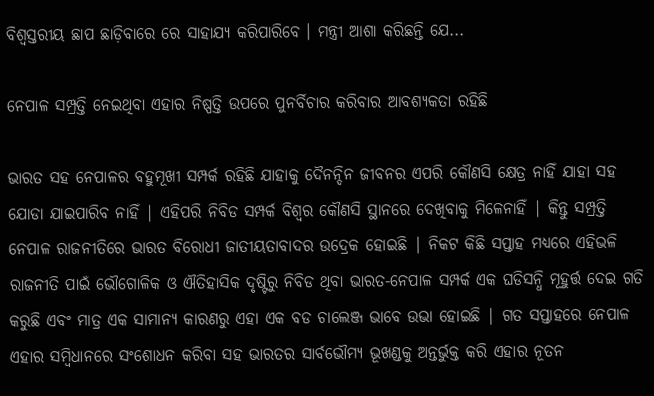ବିଶ୍ୱସ୍ତରୀୟ ଛାପ ଛାଡ଼ିବାରେ ରେ ସାହାଯ୍ୟ କରିପାରିବେ । ମନ୍ତ୍ରୀ ଆଶା କରିଛନ୍ତି ଯେ...

ନେପାଳ ସମ୍ପ୍ରତ୍ତି ନେଇଥିବା ଏହାର ନିଷ୍ପତ୍ତି ଉପରେ ପୁନର୍ବିଚାର କରିବାର ଆବଶ୍ୟକତା ରହିଛି

ଭାରତ ସହ ନେପାଳର ବହୁମୂଖୀ ସମ୍ପର୍କ ରହିଛି ଯାହାକୁ ଦୈନନ୍ଦିନ ଜୀବନର ଏପରି କୌଣସି କ୍ଷେତ୍ର ନାହିଁ ଯାହା ସହ ଯୋଡା ଯାଇପାରିବ ନାହିଁ | ଏହିପରି ନିବିଡ ସମ୍ପର୍କ ବିଶ୍ଵର କୌଣସି ସ୍ଥାନରେ ଦେଖିବାକୁ ମିଳେନାହିଁ | କିନ୍ତୁ ସମ୍ପ୍ରତ୍ତି ନେପାଳ ରାଜନୀତିରେ ଭାରତ ବିରୋଧୀ ଜାତୀୟତାବାଦର ଉଦ୍ରେକ ହୋଇଛି | ନିକଟ କିଛି ସପ୍ତାହ ମଧ୍ୟରେ ଏହିଭଳି ରାଜନୀତି ପାଇଁ ଭୌଗୋଳିକ ଓ ଐତିହାସିକ ଦୃଷ୍ଟିରୁ ନିବିଡ ଥିବା ଭାରତ-ନେପାଳ ସମ୍ପର୍କ ଏକ ଘଡିସନ୍ଧି ମୂହୁର୍ତ୍ତ ଦେଇ ଗତି କରୁଛି ଏବଂ ମାତ୍ର ଏକ ସାମାନ୍ୟ କାରଣରୁ ଏହା ଏକ ବଡ ଚାଲେଞ୍ଜ ଭାବେ ଉଭା ହୋଇଛି | ଗତ ସପ୍ତାହରେ ନେପାଳ ଏହାର ସମ୍ବିଧାନରେ ସଂଶୋଧନ କରିବା ସହ ଭାରତର ସାର୍ବଭୌମ୍ୟ ଭୂଖଣ୍ଡକୁ ଅନ୍ତର୍ଭୁକ୍ତ କରି ଏହାର ନୂତନ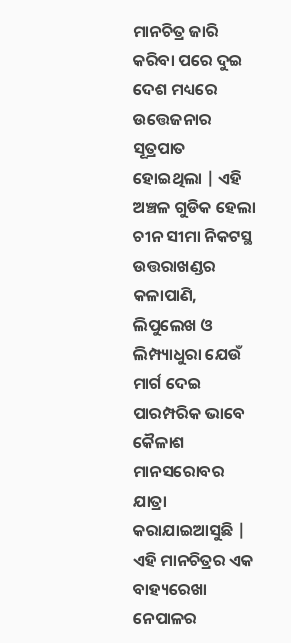ମାନଚିତ୍ର ଜାରି କରିବା ପରେ ଦୁଇ ଦେଶ ମଧ୍ୟରେ ଉତ୍ତେଜନାର ସୂତ୍ରପାତ ହୋଇଥିଲା | ଏହି ଅଞ୍ଚଳ ଗୁଡିକ ହେଲା ଚୀନ ସୀମା ନିକଟସ୍ଥ ଉତ୍ତରାଖଣ୍ଡର କଳାପାଣି, ଲିପୁଲେଖ ଓ ଲିମ୍ପ୍ୟାଧୁରା ଯେଉଁ ମାର୍ଗ ଦେଇ ପାରମ୍ପରିକ ଭାବେ କୈଳାଶ ମାନସରୋବର ଯାତ୍ରା କରାଯାଇଆସୁଛି | ଏହି ମାନଚିତ୍ରର ଏକ ବାହ୍ୟରେଖା ନେପାଳର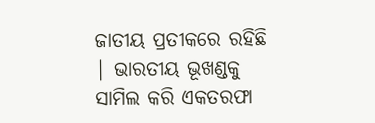ଜାତୀୟ ପ୍ରତୀକରେ ରହିଛି | ଭାରତୀୟ ଭୂଖଣ୍ଡକୁ ସାମିଲ କରି ଏକତରଫା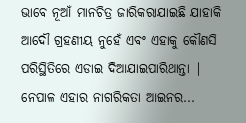ଭାବେ ନୂଆଁ ମାନଚିତ୍ର ଜାରିକରାଯାଇଛି ଯାହାକି ଆଦୌ ଗ୍ରହଣୀୟ ନୁହେଁ ଏବଂ ଏହାକୁ କୌଣସି ପରିସ୍ଥିତିରେ ଏଡାଇ ଦିଆଯାଇପାରିଥାନ୍ତା | ନେପାଳ ଏହାର ନାଗରିକତା ଆଇନର...